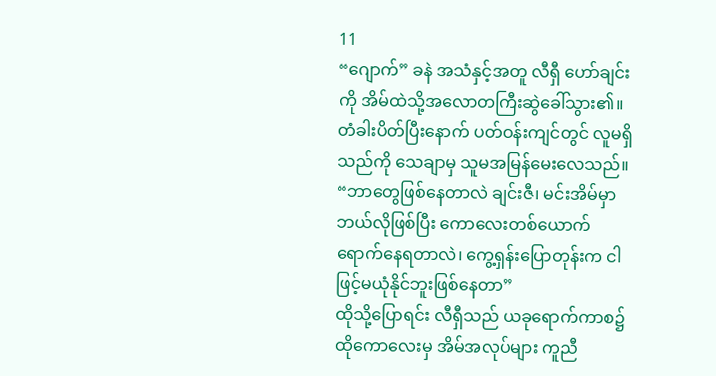11
“ဂျောက်” ခနဲ အသံနှင့်အတူ လီရှီ ဟော်ချင်းကို အိမ်ထဲသို့အလောတကြီးဆွဲခေါ်သွား၏။ တံခါးပိတ်ပြီးနောက် ပတ်ဝန်းကျင်တွင် လူမရှိသည်ကို သေချာမှ သူမအမြန်မေးလေသည်။
“ဘာတွေဖြစ်နေတာလဲ ချင်းဇီ၊ မင်းအိမ်မှာ ဘယ်လိုဖြစ်ပြီး ကောလေးတစ်ယောက်ရောက်နေရတာလဲ၊ ကွေ့ရှန်းပြောတုန်းက ငါဖြင့်မယုံနိုင်ဘူးဖြစ်နေတာ”
ထိုသို့ပြောရင်း လီရှီသည် ယခုရောက်ကာစ၌ ထိုကောလေးမှ အိမ်အလုပ်များ ကူညီ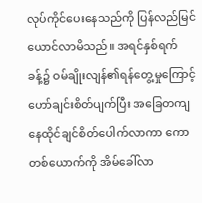လုပ်ကိုင်ပေးနေသည်ကို ပြန်လည်မြင်ယောင်လာမိသည်။ အရင်နှစ်ရက်ခန့်၌ ဝမ်ချိုးလျန်၏ရန်တွေ့မှုကြောင့် ဟော်ချင်းစိတ်ပျက်ပြီး အခြေတကျ နေထိုင်ချင်စိတ်ပေါက်လာကာ ကောတစ်ယောက်ကို အိမ်ခေါ်လာ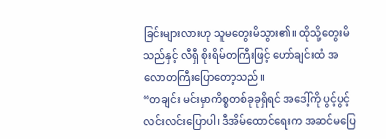ခြင်းများလားဟု သူမတွေးမိသွား၏။ ထိုသို့တွေးမိသည်နှင့် လီရှီ စိုးရိမ်တကြီးဖြင့် ဟော်ချင်းထံ အလောတကြီးပြောတော့သည်။
“တချင်း မင်းမှာကိစ္စတစ်ခုခုရှိရင် အဒေါ့်ကို ပွင့်ပွင့်လင်းလင်းပြောပါ၊ ဒီအိမ်ထောင်ရေးက အဆင်မပြေ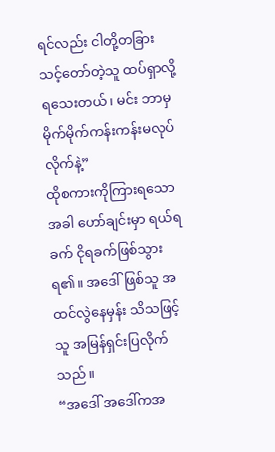ရင်လည်း ငါတို့တခြားသင့်တော်တဲ့သူ ထပ်ရှာလို့ ရသေးတယ်၊ မင်း ဘာမှမိုက်မိုက်ကန်းကန်းမလုပ်လိုက်နဲ့”
ထိုစကားကိုကြားရသောအခါ ဟော်ချင်းမှာ ရယ်ရခက် ငိုရခက်ဖြစ်သွားရ၏။ အဒေါ်ဖြစ်သူ အထင်လွဲနေမှန်း သိသဖြင့် သူ အမြန်ရှင်းပြလိုက်သည်။
“အဒေါ် အဒေါ်ကအ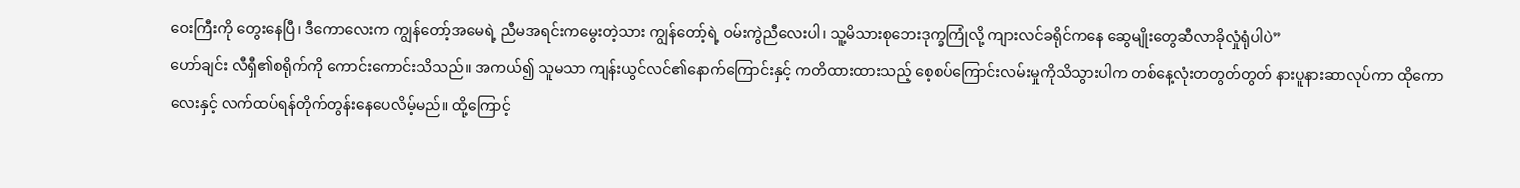ဝေးကြီးကို တွေးနေပြီ၊ ဒီကောလေးက ကျွန်တော့်အမေရဲ့ ညီမအရင်းကမွေးတဲ့သား ကျွန်တော့်ရဲ့ ဝမ်းကွဲညီလေးပါ၊ သူ့မိသားစုဘေးဒုက္ခကြုံလို့ ကျားလင်ခရိုင်ကနေ ဆွေမျိုးတွေဆီလာခိုလှုံရုံပါပဲ”
ဟော်ချင်း လီရှီ၏စရိုက်ကို ကောင်းကောင်းသိသည်။ အကယ်၍ သူမသာ ကျန်းယွင်လင်၏နောက်ကြောင်းနှင့် ကတိထားထားသည့် စေ့စပ်ကြောင်းလမ်းမှုကိုသိသွားပါက တစ်နေ့လုံးတတွတ်တွတ် နားပူနားဆာလုပ်ကာ ထိုကောလေးနှင့် လက်ထပ်ရန်တိုက်တွန်းနေပေလိမ့်မည်။ ထို့ကြောင့်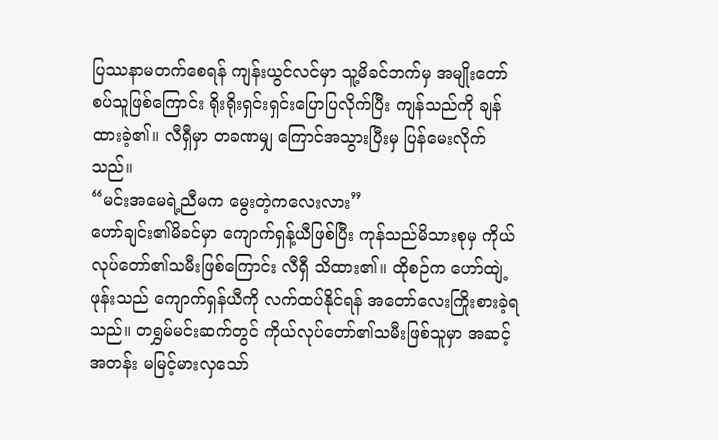ပြဿနာမတက်စေရန် ကျန်းယွင်လင်မှာ သူ့မိခင်ဘက်မှ အမျိုးတော်စပ်သူဖြစ်ကြောင်း ရိုးရိုးရှင်းရှင်းပြောပြလိုက်ပြီး ကျန်သည်ကို ချန်ထားခဲ့၏။ လီရှီမှာ တခဏမျှ ကြောင်အသွားပြီးမှ ပြန်မေးလိုက်သည်။
“မင်းအမေရဲ့ညီမက မွေးတဲ့ကလေးလား”
ဟော်ချင်း၏မိခင်မှာ ကျောက်ရှန့်ယီဖြစ်ပြီး ကုန်သည်မိသားစုမှ ကိုယ်လုပ်တော်၏သမီးဖြစ်ကြောင်း လီရှီ သိထား၏။ ထိုစဉ်က ဟော်ထျဲ့ဖုန်းသည် ကျောက်ရှန်ယီကို လက်ထပ်နိုင်ရန် အတော်လေးကြိုးစားခဲ့ရသည်။ တရွှမ်မင်းဆက်တွင် ကိုယ်လုပ်တော်၏သမီးဖြစ်သူမှာ အဆင့်အတန်း မမြင့်မားလှသော်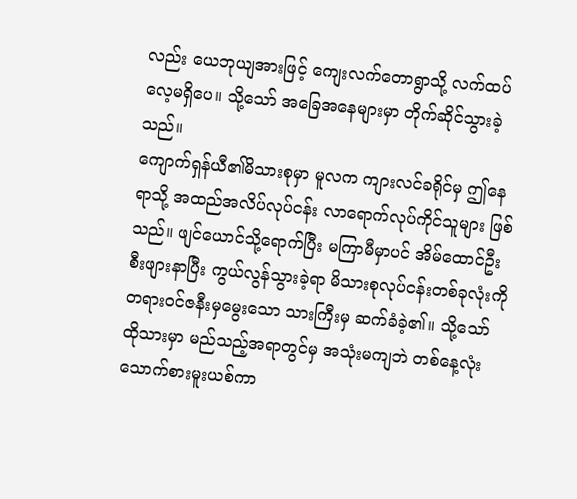လည်း ယေဘုယျအားဖြင့် ကျေးလက်တောရွာသို့ လက်ထပ်လေ့မရှိပေ။ သို့သော် အခြေအနေများမှာ တိုက်ဆိုင်သွားခဲ့သည်။
ကျောက်ရှန်ယီ၏မိသားစုမှာ မူလက ကျားလင်ခရိုင်မှ ဤနေရာသို့ အထည်အလိပ်လုပ်ငန်း လာရောက်လုပ်ကိုင်သူများ ဖြစ်သည်။ ဖျင်ယောင်သို့ရောက်ပြီး မကြာမီမှာပင် အိမ်ထောင်ဦးစီးဖျားနာပြီး ကွယ်လွန်သွားခဲ့ရာ မိသားစုလုပ်ငန်းတစ်ခုလုံးကို တရားဝင်ဇနီးမှမွေးသော သားကြီးမှ ဆက်ခံခဲ့၏။ သို့သော် ထိုသားမှာ မည်သည့်အရာတွင်မှ အသုံးမကျဘဲ တစ်နေ့လုံး သောက်စားမူးယစ်ကာ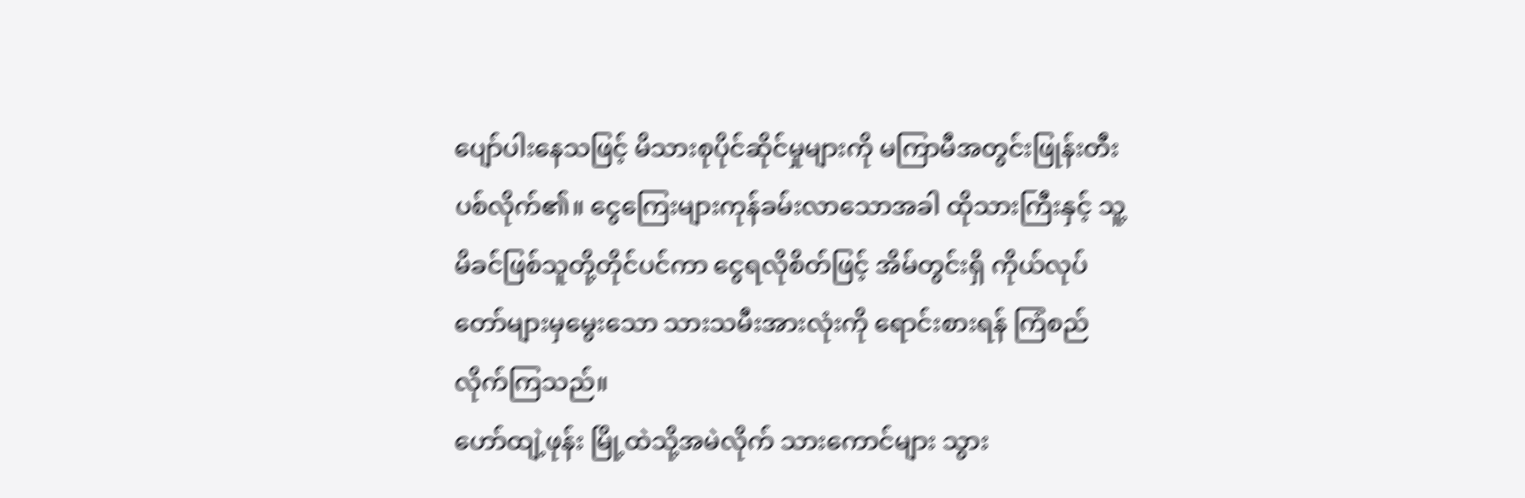ပျော်ပါးနေသဖြင့် မိသားစုပိုင်ဆိုင်မှုများကို မကြာမီအတွင်းဖြုန်းတီးပစ်လိုက်၏။ ငွေကြေးများကုန်ခမ်းလာသောအခါ ထိုသားကြီးနှင့် သူ့မိခင်ဖြစ်သူတို့တိုင်ပင်ကာ ငွေရလိုစိတ်ဖြင့် အိမ်တွင်းရှိ ကိုယ်လုပ်တော်များမှမွေးသော သားသမီးအားလုံးကို ရောင်းစားရန် ကြံစည်လိုက်ကြသည်။
ဟော်ထျဲ့ဖုန်း မြို့ထဲသို့အမဲလိုက် သားကောင်များ သွား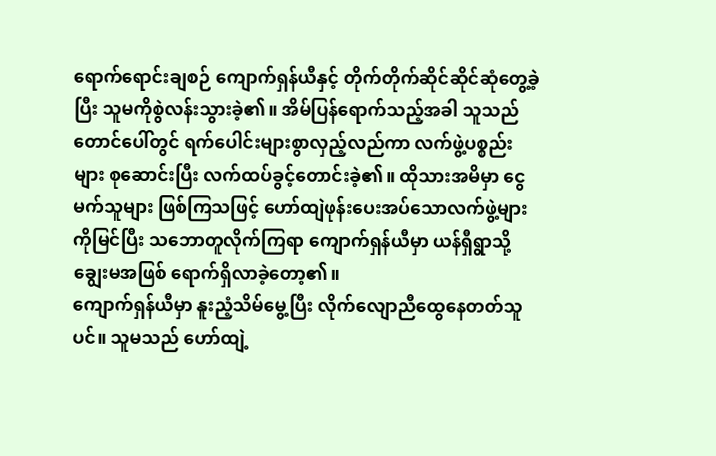ရောက်ရောင်းချစဉ် ကျောက်ရှန်ယီနှင့် တိုက်တိုက်ဆိုင်ဆိုင်ဆုံတွေ့ခဲ့ပြီး သူမကိုစွဲလန်းသွားခဲ့၏။ အိမ်ပြန်ရောက်သည့်အခါ သူသည် တောင်ပေါ်တွင် ရက်ပေါင်းများစွာလှည့်လည်ကာ လက်ဖွဲ့ပစ္စည်းများ စုဆောင်းပြီး လက်ထပ်ခွင့်တောင်းခဲ့၏။ ထိုသားအမိမှာ ငွေမက်သူများ ဖြစ်ကြသဖြင့် ဟော်ထျဲဖုန်းပေးအပ်သောလက်ဖွဲ့များကိုမြင်ပြီး သဘောတူလိုက်ကြရာ ကျောက်ရှန်ယီမှာ ယန်ရှီရွာသို့ချွေးမအဖြစ် ရောက်ရှိလာခဲ့တော့၏။
ကျောက်ရှန်ယီမှာ နူးညံ့သိမ်မွေ့ပြီး လိုက်လျောညီထွေနေတတ်သူပင်။ သူမသည် ဟော်ထျဲ့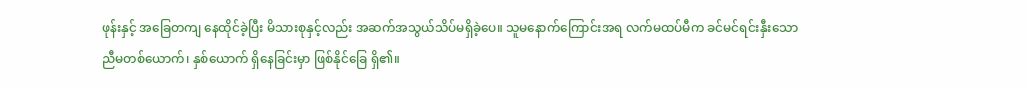ဖုန်းနှင့် အခြေတကျ နေထိုင်ခဲ့ပြီး မိသားစုနှင့်လည်း အဆက်အသွယ်သိပ်မရှိခဲ့ပေ။ သူမနောက်ကြောင်းအရ လက်မထပ်မီက ခင်မင်ရင်းနှီးသော ညီမတစ်ယောက်၊ နှစ်ယောက် ရှိနေခြင်းမှာ ဖြစ်နိုင်ခြေ ရှိ၏။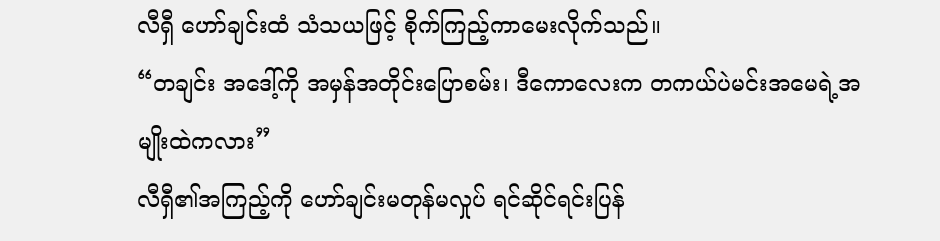လီရှီ ဟော်ချင်းထံ သံသယဖြင့် စိုက်ကြည့်ကာမေးလိုက်သည်။
“တချင်း အဒေါ့်ကို အမှန်အတိုင်းပြောစမ်း၊ ဒီကောလေးက တကယ်ပဲမင်းအမေရဲ့အမျိုးထဲကလား”
လီရှီ၏အကြည့်ကို ဟော်ချင်းမတုန်မလှုပ် ရင်ဆိုင်ရင်းပြန်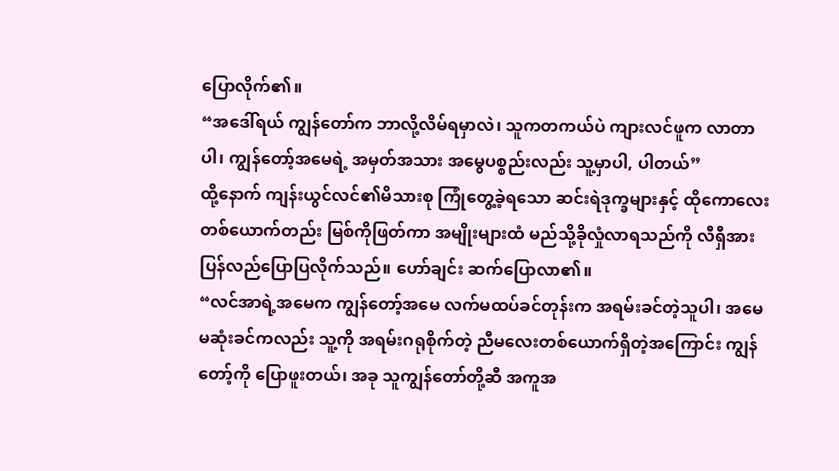ပြောလိုက်၏။
“အဒေါ်ရယ် ကျွန်တော်က ဘာလို့လိမ်ရမှာလဲ၊ သူကတကယ်ပဲ ကျားလင်ဖူက လာတာပါ၊ ကျွန်တော့်အမေရဲ့ အမှတ်အသား အမွေပစ္စည်းလည်း သူ့မှာပါ, ပါတယ်”
ထို့နောက် ကျန်းယွင်လင်၏မိသားစု ကြုံတွေ့ခဲ့ရသော ဆင်းရဲဒုက္ခများနှင့် ထိုကောလေးတစ်ယောက်တည်း မြစ်ကိုဖြတ်ကာ အမျိုးများထံ မည်သို့ခိုလှုံလာရသည်ကို လီရှီအားပြန်လည်ပြောပြလိုက်သည်။ ဟော်ချင်း ဆက်ပြောလာ၏။
“လင်အာရဲ့အမေက ကျွန်တော့်အမေ လက်မထပ်ခင်တုန်းက အရမ်းခင်တဲ့သူပါ၊ အမေမဆုံးခင်ကလည်း သူ့ကို အရမ်းဂရုစိုက်တဲ့ ညီမလေးတစ်ယောက်ရှိတဲ့အကြောင်း ကျွန်တော့်ကို ပြောဖူးတယ်၊ အခု သူကျွန်တော်တို့ဆီ အကူအ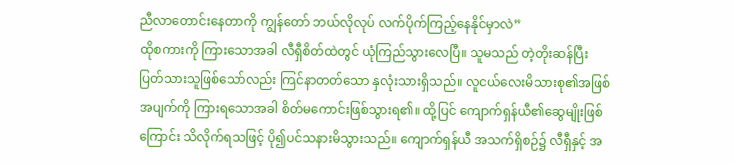ညီလာတောင်းနေတာကို ကျွန်တော် ဘယ်လိုလုပ် လက်ပိုက်ကြည့်နေနိုင်မှာလဲ”
ထိုစကားကို ကြားသောအခါ လီရှီစိတ်ထဲတွင် ယုံကြည်သွားလေပြီ။ သူမသည် တဲ့တိုးဆန်ပြီး ပြတ်သားသူဖြစ်သော်လည်း ကြင်နာတတ်သော နှလုံးသားရှိသည်။ လူငယ်လေးမိသားစု၏အဖြစ်အပျက်ကို ကြားရသောအခါ စိတ်မကောင်းဖြစ်သွားရ၏။ ထို့ပြင် ကျောက်ရှန်ယီ၏ဆွေမျိုးဖြစ်ကြောင်း သိလိုက်ရသဖြင့် ပို၍ပင်သနားမိသွားသည်။ ကျောက်ရှန်ယီ အသက်ရှိစဉ်၌ လီရှီနှင့် အ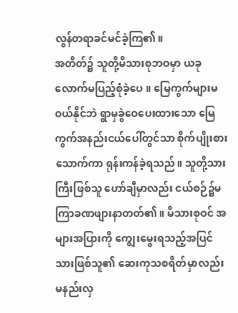လွန်တရာခင်မင်ခဲ့ကြ၏။
အတိတ်၌ သူတို့မိသားစုဘဝမှာ ယခုလောက်မပြည့်စုံခဲ့ပေ။ မြေကွက်များမဝယ်နိုင်ဘဲ ရွာမှခွဲဝေပေးထားသော မြေကွက်အနည်းငယ်ပေါ်တွင်သာ စိုက်ပျိုးစားသောက်ကာ ရုန်းကန်ခဲ့ရသည်။ သူတို့သားကြီးဖြစ်သူ ဟော်ချီမှာလည်း ငယ်စဉ်၌မကြာခဏဖျားနာတတ်၏။ မိသားစုဝင် အများအပြားကို ကျွေးမွေးရသည့်အပြင် သားဖြစ်သူ၏ ဆေးကုသစရိတ်မှာလည်း မနည်းလှ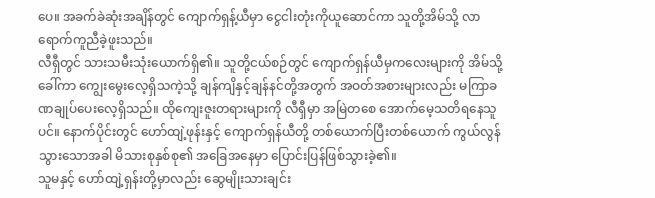ပေ။ အခက်ခဲဆုံးအချိန်တွင် ကျောက်ရှန့်ယီမှာ ငွေငါးတုံးကိုယူဆောင်ကာ သူတို့အိမ်သို့ လာရောက်ကူညီခဲ့ဖူးသည်။
လီရှီတွင် သားသမီးသုံးယောက်ရှိ၏။ သူတို့ငယ်စဉ်တွင် ကျောက်ရှန်ယီမှကလေးများကို အိမ်သို့ခေါ်ကာ ကျွေးမွေးလေ့ရှိသကဲ့သို့ ချန်ကျိနှင့်ချန်နင်တို့အတွက် အဝတ်အစားများလည်း မကြာခဏချုပ်ပေးလေ့ရှိသည်။ ထိုကျေးဇူးတရားများကို လီရှီမှာ အမြဲတစေ အောက်မေ့သတိရနေသူပင်။ နောက်ပိုင်းတွင် ဟော်ထျဲ့ဖုန်းနှင့် ကျောက်ရှန်ယီတို့ တစ်ယောက်ပြီးတစ်ယောက် ကွယ်လွန်သွားသောအခါ မိသားစုနှစ်စု၏ အခြေအနေမှာ ပြောင်းပြန်ဖြစ်သွားခဲ့၏။
သူမနှင့် ဟော်ထျဲ့ရှန်းတို့မှာလည်း ဆွေမျိုးသားချင်း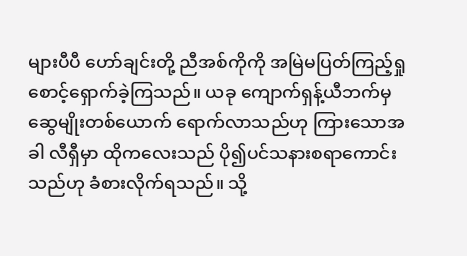များပီပီ ဟော်ချင်းတို့ ညီအစ်ကိုကို အမြဲမပြတ်ကြည့်ရှု စောင့်ရှောက်ခဲ့ကြသည်။ ယခု ကျောက်ရှန့်ယီဘက်မှ ဆွေမျိုးတစ်ယောက် ရောက်လာသည်ဟု ကြားသောအခါ လီရှီမှာ ထိုကလေးသည် ပို၍ပင်သနားစရာကောင်းသည်ဟု ခံစားလိုက်ရသည်။ သို့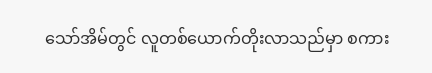သော်အိမ်တွင် လူတစ်ယောက်တိုးလာသည်မှာ စကား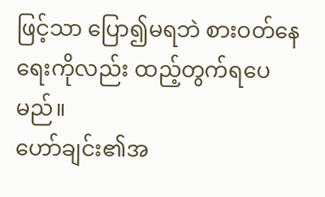ဖြင့်သာ ပြော၍မရဘဲ စားဝတ်နေရေးကိုလည်း ထည့်တွက်ရပေမည်။
ဟော်ချင်း၏အ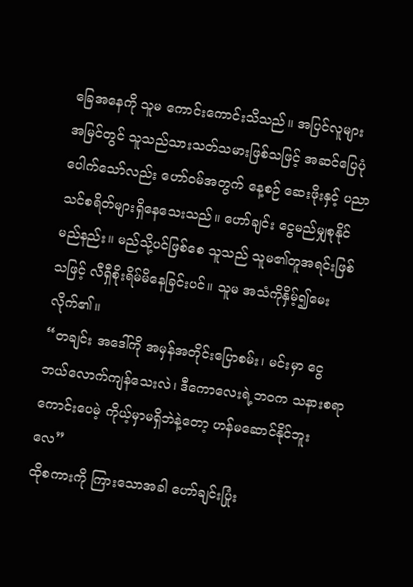ခြေအနေကို သူမ ကောင်းကောင်းသိသည်။ အပြင်လူများ အမြင်တွင် သူသည်သားသတ်သမားဖြစ်သဖြင့် အဆင်ပြေပုံပေါက်သော်လည်း ဟော်ဝမ်အတွက် နေ့စဉ် ဆေးဖိုးနှင့် ပညာသင်စရိတ်များရှိနေသေးသည်။ ဟော်ချင်း ငွေမည်မျှစုနိုင်မည်နည်း။ မည်သို့ပင်ဖြစ်စေ သူသည် သူမ၏တူအရင်းဖြစ်သဖြင့် လီရှီစိုးရိမ်မိနေခြင်းပင်။ သူမ အသံကိုနှိမ့်၍မေးလိုက်၏။
“တချင်း အဒေါ်ကို အမှန်အတိုင်းပြောစမ်း၊ မင်းမှာ ငွေဘယ်လောက်ကျန်သေးလဲ၊ ဒီကောလေးရဲ့ဘဝက သနားစရာကောင်းပေမဲ့ ကိုယ့်မှာမရှိဘဲနဲ့တော့ ဟန်မဆောင်နိုင်ဘူးလေ”
ထိုစကားကို ကြားသောအခါ ဟော်ချင်းပြုံး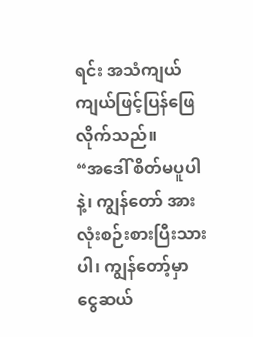ရင်း အသံကျယ်ကျယ်ဖြင့်ပြန်ဖြေလိုက်သည်။
“အဒေါ် စိတ်မပူပါနဲ့၊ ကျွန်တော် အားလုံးစဉ်းစားပြီးသားပါ၊ ကျွန်တော့်မှာ ငွေဆယ်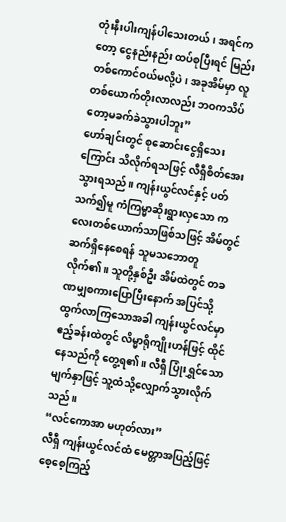တုံးနီးပါးကျန်ပါသေးတယ်၊ အရင်ကတော့ ငွေနည်းနည်း ထပ်စုပြီးရင် မြည်းတစ်ကောင်ဝယ်မလို့ပဲ၊ အခုအိမ်မှာ လူတစ်ယောက်တိုးလာလည်း ဘဝကသိပ်တော့မခက်ခဲသွားပါဘူး”
ဟော်ချင်းတွင် စုဆောင်းငွေရှိသေးကြောင်း သိလိုက်ရသဖြင့် လီရှီစိတ်အေးသွားရသည်။ ကျန်းယွင်လင်နှင့် ပတ်သက်၍မူ ကံကြမ္မာဆိုးရွားလှသော ကလေးတစ်ယောက်သာဖြစ်သဖြင့် အိမ်တွင်ဆက်ရှိနေစေရန် သူမသဘောတူလိုက်၏။ သူတို့နှစ်ဦး အိမ်ထဲတွင် တခဏမျှစကားပြောပြီးနောက် အပြင်သို့ထွက်လာကြသောအခါ ကျန်းယွင်လင်မှာ ဧည့်ခန်းထဲတွင် လိမ္မာရိုကျိုးဟန်ဖြင့် ထိုင်နေသည်ကို တွေ့ရ၏။ လီရှီ ပြုံးရွှင်သောမျက်နှာဖြင့် သူ့ထံသို့လျှောက်သွားလိုက်သည်။
“လင်ကောအာ မဟုတ်လား”
လီရှီ ကျန်းယွင်လင်ထံ မေတ္တာအပြည့်ဖြင့် စေ့စေ့ကြည့်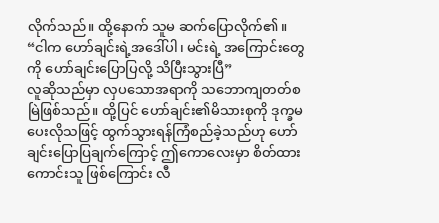လိုက်သည်။ ထို့နောက် သူမ ဆက်ပြောလိုက်၏။
“ငါက ဟော်ချင်းရဲ့အဒေါ်ပါ၊ မင်းရဲ့ အကြောင်းတွေကို ဟော်ချင်းပြောပြလို့ သိပြီးသွားပြီ”
လူဆိုသည်မှာ လှပသောအရာကို သဘောကျတတ်စမြဲဖြစ်သည်။ ထို့ပြင် ဟော်ချင်း၏မိသားစုကို ဒုက္ခမပေးလိုသဖြင့် ထွက်သွားရန်ကြံစည်ခဲ့သည်ဟု ဟော်ချင်းပြောပြချက်ကြောင့် ဤကောလေးမှာ စိတ်ထားကောင်းသူ ဖြစ်ကြောင်း လီ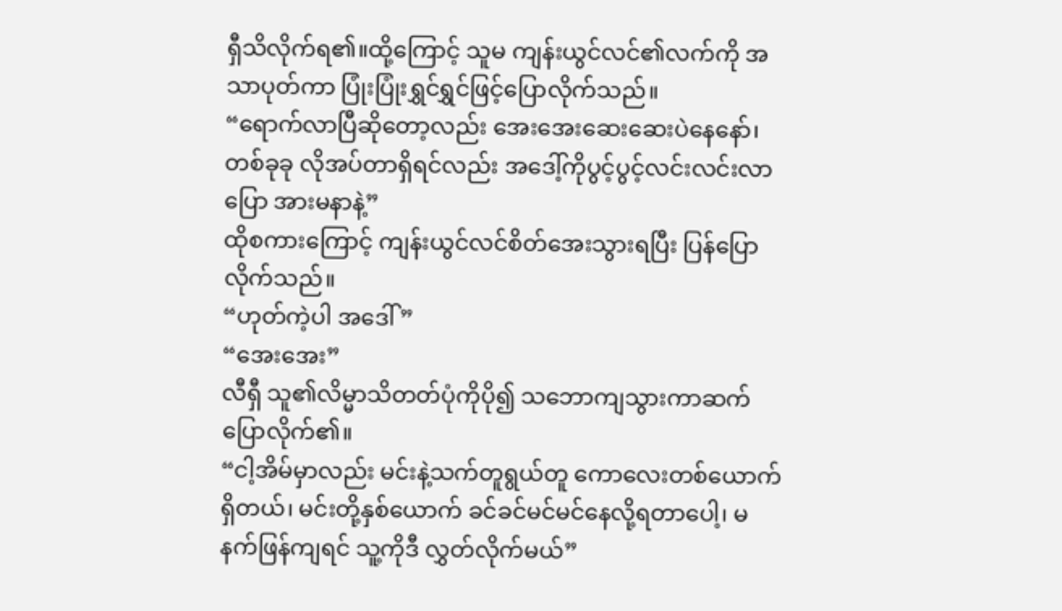ရှီသိလိုက်ရ၏။ထို့ကြောင့် သူမ ကျန်းယွင်လင်၏လက်ကို အသာပုတ်ကာ ပြုံးပြုံးရွှင်ရွှင်ဖြင့်ပြောလိုက်သည်။
“ရောက်လာပြီဆိုတော့လည်း အေးအေးဆေးဆေးပဲနေနော်၊ တစ်ခုခု လိုအပ်တာရှိရင်လည်း အဒေါ့်ကိုပွင့်ပွင့်လင်းလင်းလာပြော အားမနာနဲ့”
ထိုစကားကြောင့် ကျန်းယွင်လင်စိတ်အေးသွားရပြီး ပြန်ပြောလိုက်သည်။
“ဟုတ်ကဲ့ပါ အဒေါ်”
“အေးအေး”
လီရှီ သူ၏လိမ္မာသိတတ်ပုံကိုပို၍ သဘောကျသွားကာဆက်ပြောလိုက်၏။
“ငါ့အိမ်မှာလည်း မင်းနဲ့သက်တူရွယ်တူ ကောလေးတစ်ယောက်ရှိတယ်၊ မင်းတို့နှစ်ယောက် ခင်ခင်မင်မင်နေလို့ရတာပေါ့၊ မနက်ဖြန်ကျရင် သူ့ကိုဒီ လွှတ်လိုက်မယ်”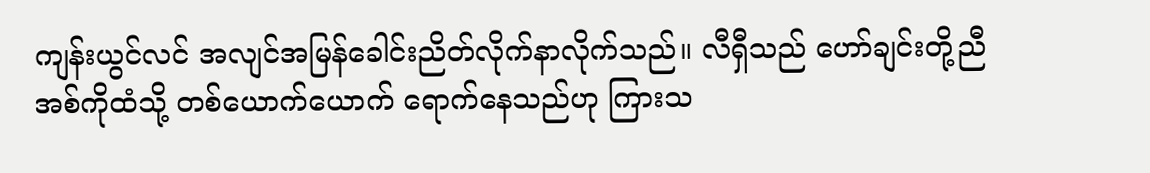ကျန်းယွင်လင် အလျင်အမြန်ခေါင်းညိတ်လိုက်နာလိုက်သည်။ လီရှီသည် ဟော်ချင်းတို့ညီအစ်ကိုထံသို့ တစ်ယောက်ယောက် ရောက်နေသည်ဟု ကြားသ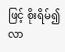ဖြင့် စိုးရိမ်၍လာ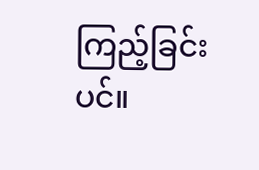ကြည့်ခြင်းပင်။